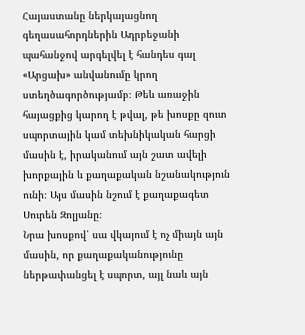Հայաստանը ներկայացնող գեղասահորդներին Ադրբեջանի պահանջով արգելվել է հանդես գալ «Արցախ» անվանումը կրող ստեղծագործությամբ։ Թեև առաջին հայացքից կարող է թվալ, թե խոսքը զուտ սպորտային կամ տեխնիկական հարցի մասին է, իրականում այն շատ ավելի խորքային և քաղաքական նշանակություն ունի։ Այս մասին նշում է քաղաքագետ Սուրեն Զոլյանը։
Նրա խոսքով՝ սա վկայում է ոչ միայն այն մասին, որ քաղաքականությունը ներթափանցել է սպորտ, այլ նաև այն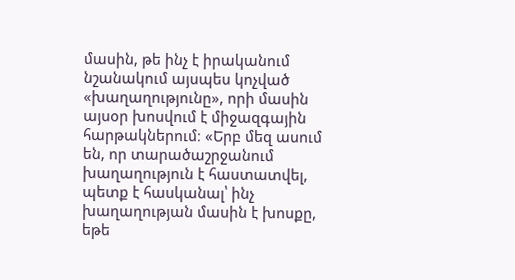մասին, թե ինչ է իրականում նշանակում այսպես կոչված «խաղաղությունը», որի մասին այսօր խոսվում է միջազգային հարթակներում։ «Երբ մեզ ասում են, որ տարածաշրջանում խաղաղություն է հաստատվել, պետք է հասկանալ՝ ինչ խաղաղության մասին է խոսքը, եթե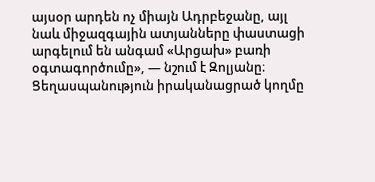այսօր արդեն ոչ միայն Ադրբեջանը, այլ նաև միջազգային ատյանները փաստացի արգելում են անգամ «Արցախ» բառի օգտագործումը», — նշում է Զոլյանը։
Ցեղասպանություն իրականացրած կողմը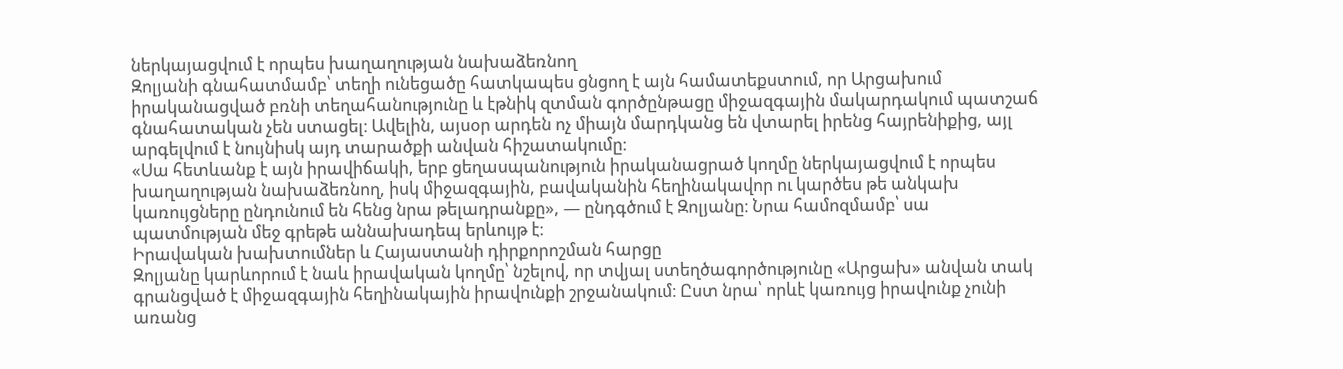ներկայացվում է որպես խաղաղության նախաձեռնող
Զոլյանի գնահատմամբ՝ տեղի ունեցածը հատկապես ցնցող է այն համատեքստում, որ Արցախում իրականացված բռնի տեղահանությունը և էթնիկ զտման գործընթացը միջազգային մակարդակում պատշաճ գնահատական չեն ստացել։ Ավելին, այսօր արդեն ոչ միայն մարդկանց են վտարել իրենց հայրենիքից, այլ արգելվում է նույնիսկ այդ տարածքի անվան հիշատակումը։
«Սա հետևանք է այն իրավիճակի, երբ ցեղասպանություն իրականացրած կողմը ներկայացվում է որպես խաղաղության նախաձեռնող, իսկ միջազգային, բավականին հեղինակավոր ու կարծես թե անկախ կառույցները ընդունում են հենց նրա թելադրանքը», — ընդգծում է Զոլյանը։ Նրա համոզմամբ՝ սա պատմության մեջ գրեթե աննախադեպ երևույթ է։
Իրավական խախտումներ և Հայաստանի դիրքորոշման հարցը
Զոլյանը կարևորում է նաև իրավական կողմը՝ նշելով, որ տվյալ ստեղծագործությունը «Արցախ» անվան տակ գրանցված է միջազգային հեղինակային իրավունքի շրջանակում։ Ըստ նրա՝ որևէ կառույց իրավունք չունի առանց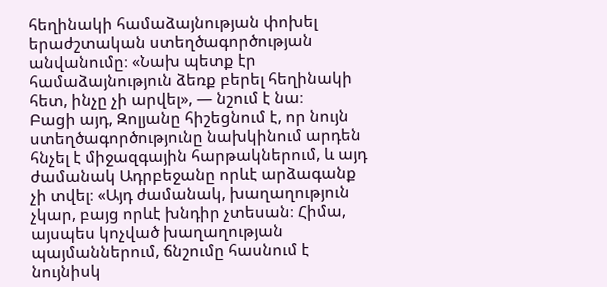հեղինակի համաձայնության փոխել երաժշտական ստեղծագործության անվանումը։ «Նախ պետք էր համաձայնություն ձեռք բերել հեղինակի հետ, ինչը չի արվել», — նշում է նա։
Բացի այդ, Զոլյանը հիշեցնում է, որ նույն ստեղծագործությունը նախկինում արդեն հնչել է միջազգային հարթակներում, և այդ ժամանակ Ադրբեջանը որևէ արձագանք չի տվել։ «Այդ ժամանակ, խաղաղություն չկար, բայց որևէ խնդիր չտեսան։ Հիմա, այսպես կոչված խաղաղության պայմաններում, ճնշումը հասնում է նույնիսկ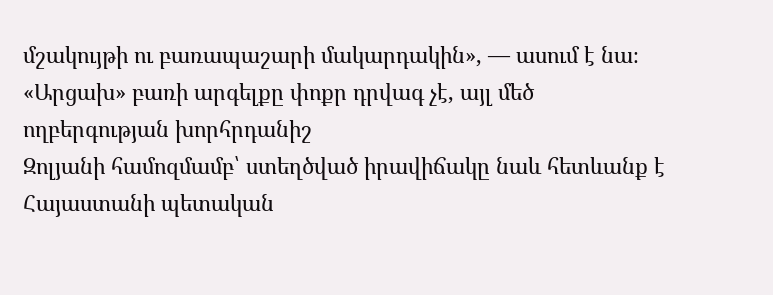մշակույթի ու բառապաշարի մակարդակին», — ասում է նա։
«Արցախ» բառի արգելքը փոքր դրվագ չէ, այլ մեծ ողբերգության խորհրդանիշ
Զոլյանի համոզմամբ՝ ստեղծված իրավիճակը նաև հետևանք է Հայաստանի պետական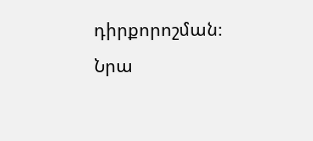դիրքորոշման։ Նրա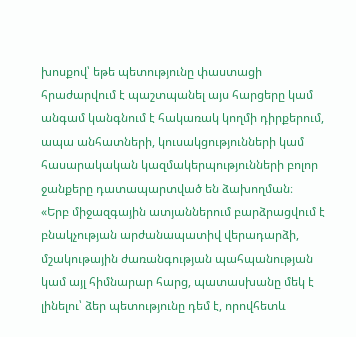խոսքով՝ եթե պետությունը փաստացի հրաժարվում է պաշտպանել այս հարցերը կամ անգամ կանգնում է հակառակ կողմի դիրքերում, ապա անհատների, կուսակցությունների կամ հասարակական կազմակերպությունների բոլոր ջանքերը դատապարտված են ձախողման։
«Երբ միջազգային ատյաններում բարձրացվում է բնակչության արժանապատիվ վերադարձի, մշակութային ժառանգության պահպանության կամ այլ հիմնարար հարց, պատասխանը մեկ է լինելու՝ ձեր պետությունը դեմ է, որովհետև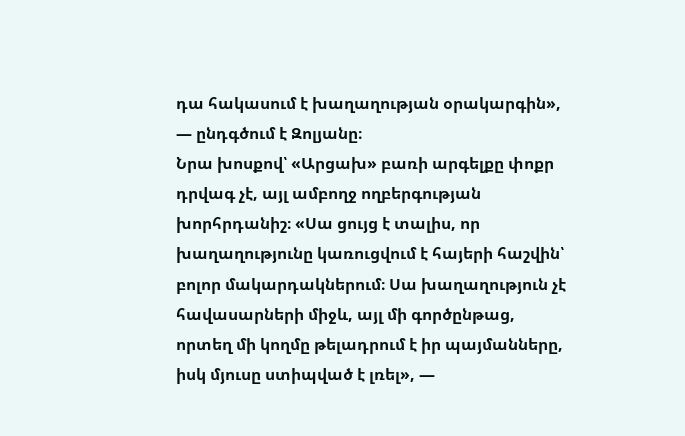դա հակասում է խաղաղության օրակարգին», — ընդգծում է Զոլյանը։
Նրա խոսքով՝ «Արցախ» բառի արգելքը փոքր դրվագ չէ, այլ ամբողջ ողբերգության խորհրդանիշ։ «Սա ցույց է տալիս, որ խաղաղությունը կառուցվում է հայերի հաշվին՝ բոլոր մակարդակներում։ Սա խաղաղություն չէ հավասարների միջև, այլ մի գործընթաց, որտեղ մի կողմը թելադրում է իր պայմանները, իսկ մյուսը ստիպված է լռել», —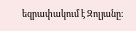եզրափակում է Զոլյանը։